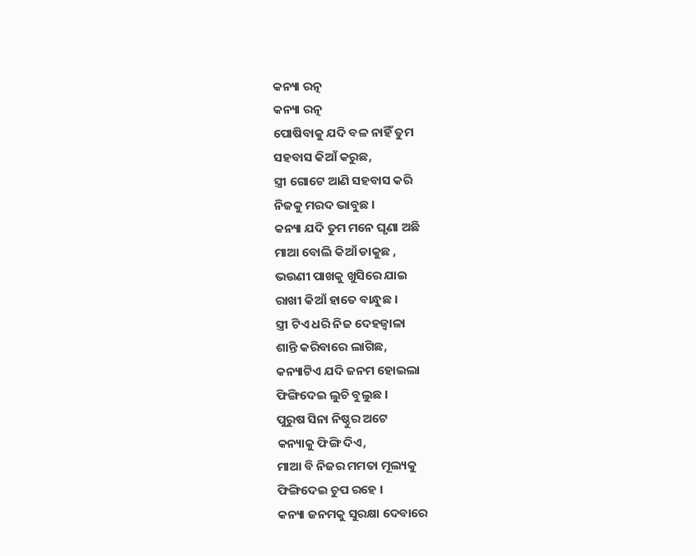କନ୍ୟା ରତ୍ନ
କନ୍ୟା ରତ୍ନ
ପୋଷିବାକୁ ଯଦି ବଳ ନାହିଁ ତୁମ
ସହବାସ କିଆଁ କରୁଛ,
ସ୍ତ୍ରୀ ଗୋଟେ ଆଣି ସହବାସ କରି
ନିଜକୁ ମରଦ ଭାବୁଛ ।
କନ୍ୟା ଯଦି ତୁମ ମନେ ଘୃଣା ଅଛି
ମାଆ ବୋଲି କିଆଁ ଡାକୁଛ ,
ଭଉଣୀ ପାଖକୁ ଖୁସିରେ ଯାଇ
ରାଖୀ କିଆଁ ହାତେ ବାନ୍ଧୁଛ ।
ସ୍ତ୍ରୀ ଟିଏ ଧରି ନିଜ ଦେହଜ୍ୱାଳା
ଶାନ୍ତି କରିବାରେ ଲାଗିଛ,
କନ୍ୟାଟିଏ ଯଦି ଜନମ ହୋଇଲା
ଫିଙ୍ଗିଦେଇ ଲୁଚି ବୁଲୁଛ ।
ପୁରୁଷ ସିନା ନିଷ୍ଠୁର ଅଟେ
କନ୍ୟାକୁ ଫିଙ୍ଗି ଦିଏ,
ମାଆ ବି ନିଜର ମମତା ମୂଲ୍ୟକୁ
ଫିଙ୍ଗିଦେଇ ଚୁପ ରହେ ।
କନ୍ୟା ଜନମକୁ ସୁରକ୍ଷା ଦେବାରେ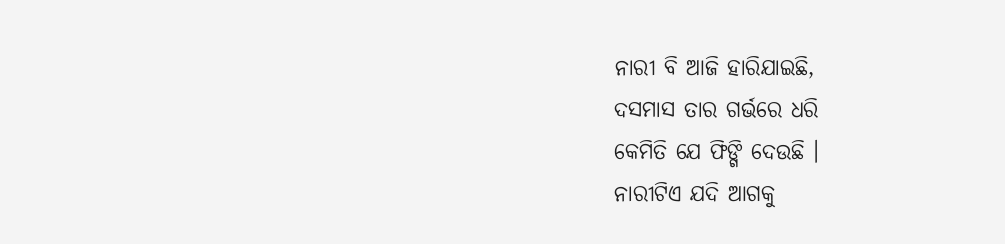ନାରୀ ବି ଆଜି ହାରିଯାଇଛି,
ଦସମାସ ତାର ଗର୍ଭରେ ଧରି
କେମିତି ଯେ ଫିଙ୍ଗି ଦେଉଛି ।
ନାରୀଟିଏ ଯଦି ଆଗକୁ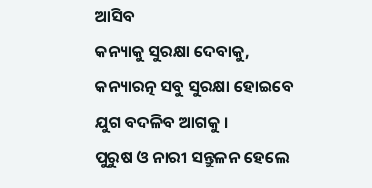ଆସିବ
କନ୍ୟାକୁ ସୁରକ୍ଷା ଦେବାକୁ,
କନ୍ୟାରତ୍ନ ସବୁ ସୁରକ୍ଷା ହୋଇବେ
ଯୁଗ ବଦଳିବ ଆଗକୁ ।
ପୁରୁଷ ଓ ନାରୀ ସନ୍ତୁଳନ ହେଲେ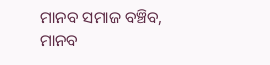ମାନବ ସମାଜ ବଞ୍ଚିବ,
ମାନବ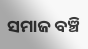ସମାଜ ବଞ୍ଚି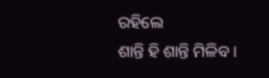ରହିଲେ
ଶାନ୍ତି ହି ଶାନ୍ତି ମିଳିବ ।